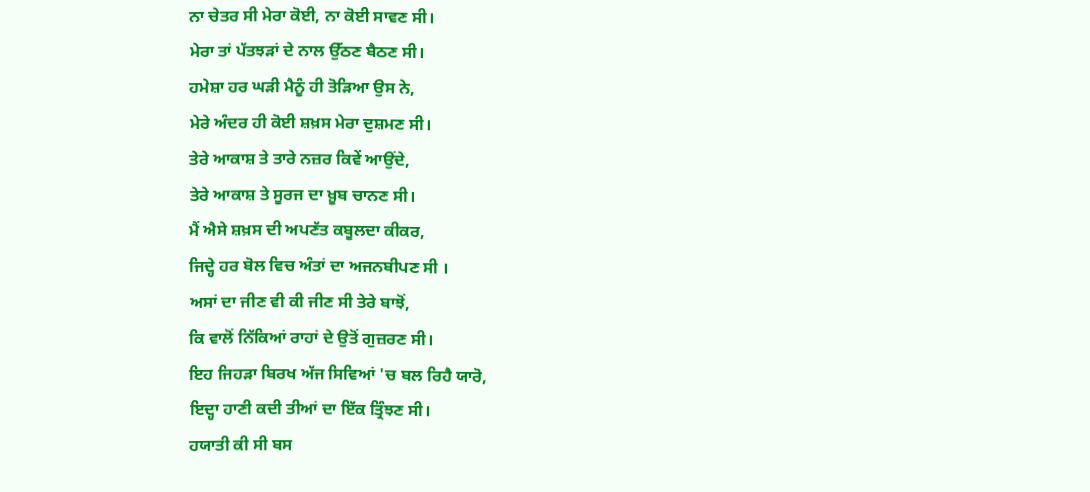ਨਾ ਚੇਤਰ ਸੀ ਮੇਰਾ ਕੋਈ, ਨਾ ਕੋਈ ਸਾਵਣ ਸੀ।
ਮੇਰਾ ਤਾਂ ਪੱਤਝੜਾਂ ਦੇ ਨਾਲ ਉੱਠਣ ਬੈਠਣ ਸੀ।
ਹਮੇਸ਼ਾ ਹਰ ਘੜੀ ਮੈਨੂੰ ਹੀ ਤੋੜਿਆ ਉਸ ਨੇ,
ਮੇਰੇ ਅੰਦਰ ਹੀ ਕੋਈ ਸ਼ਖ਼ਸ ਮੇਰਾ ਦੁਸ਼ਮਣ ਸੀ।
ਤੇਰੇ ਆਕਾਸ਼ ਤੇ ਤਾਰੇ ਨਜ਼ਰ ਕਿਵੇਂ ਆਉਂਦੇ,
ਤੇਰੇ ਆਕਾਸ਼ ਤੇ ਸੂਰਜ ਦਾ ਖ਼ੂਬ ਚਾਨਣ ਸੀ।
ਮੈਂ ਐਸੇ ਸ਼ਖ਼ਸ ਦੀ ਅਪਣੱਤ ਕਬੂਲਦਾ ਕੀਕਰ,
ਜਿਦ੍ਹੇ ਹਰ ਬੋਲ ਵਿਚ ਅੰਤਾਂ ਦਾ ਅਜਨਬੀਪਣ ਸੀ ।
ਅਸਾਂ ਦਾ ਜੀਣ ਵੀ ਕੀ ਜੀਣ ਸੀ ਤੇਰੇ ਬਾਝੋਂ,
ਕਿ ਵਾਲੋਂ ਨਿੱਕਿਆਂ ਰਾਹਾਂ ਦੇ ਉਤੋਂ ਗੁਜ਼ਰਣ ਸੀ।
ਇਹ ਜਿਹੜਾ ਬਿਰਖ ਅੱਜ ਸਿਵਿਆਂ 'ਚ ਬਲ ਰਿਹੈ ਯਾਰੋ,
ਇਦ੍ਹਾ ਹਾਣੀ ਕਦੀ ਤੀਆਂ ਦਾ ਇੱਕ ਤ੍ਰਿੰਝਣ ਸੀ।
ਹਯਾਤੀ ਕੀ ਸੀ ਬਸ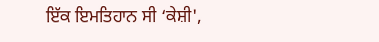ਇੱਕ ਇਮਤਿਹਾਨ ਸੀ ‘ਕੇਸ਼ੀ',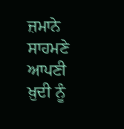ਜ਼ਮਾਨੇ ਸਾਹਮਣੇ ਆਪਣੀ ਖ਼ੁਦੀ ਨੂੰ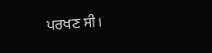ਪਰਖਣ ਸੀ।